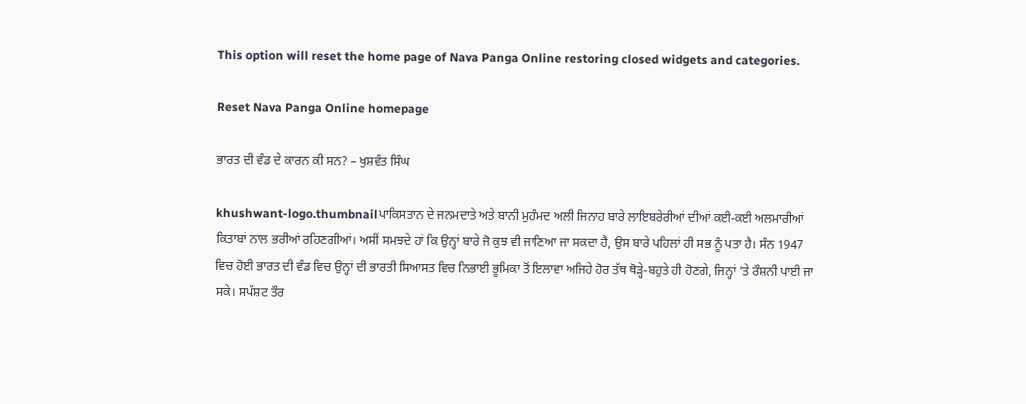This option will reset the home page of Nava Panga Online restoring closed widgets and categories.

Reset Nava Panga Online homepage

ਭਾਰਤ ਦੀ ਵੰਡ ਦੇ ਕਾਰਨ ਕੀ ਸਨ? – ਖੁਸ਼ਵੰਤ ਸਿੰਘ

khushwant-logo.thumbnailਪਾਕਿਸਤਾਨ ਦੇ ਜਨਮਦਾਤੇ ਅਤੇ ਬਾਨੀ ਮੁਹੰਮਦ ਅਲੀ ਜਿਨਾਹ ਬਾਰੇ ਲਾਇਬਰੇਰੀਆਂ ਦੀਆਂ ਕਈ-ਕਈ ਅਲਮਾਰੀਆਂ ਕਿਤਾਬਾਂ ਨਾਲ ਭਰੀਆਂ ਰਹਿਣਗੀਆਂ। ਅਸੀਂ ਸਮਝਦੇ ਹਾਂ ਕਿ ਉਨ੍ਹਾਂ ਬਾਰੇ ਜੋ ਕੁਝ ਵੀ ਜਾਣਿਆ ਜਾ ਸਕਦਾ ਹੈ, ਉਸ ਬਾਰੇ ਪਹਿਲਾਂ ਹੀ ਸਭ ਨੂੰ ਪਤਾ ਹੈ। ਸੰਨ 1947 ਵਿਚ ਹੋਈ ਭਾਰਤ ਦੀ ਵੰਡ ਵਿਚ ਉਨ੍ਹਾਂ ਦੀ ਭਾਰਤੀ ਸਿਆਸਤ ਵਿਚ ਨਿਭਾਈ ਭੂਮਿਕਾ ਤੋਂ ਇਲਾਵਾ ਅਜਿਹੇ ਹੋਰ ਤੱਥ ਥੋੜ੍ਹੇ-ਬਹੁਤੇ ਹੀ ਹੋਣਗੇ, ਜਿਨ੍ਹਾਂ ’ਤੇ ਰੌਸ਼ਨੀ ਪਾਈ ਜਾ ਸਕੇ। ਸਪੱਸ਼ਟ ਤੌਰ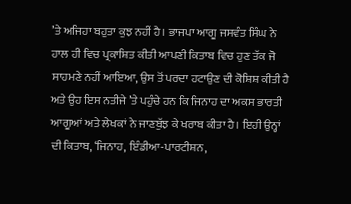’ਤੇ ਅਜਿਹਾ ਬਹੁਤਾ ਕੁਝ ਨਹੀਂ ਹੈ। ਭਾਜਪਾ ਆਗੂ ਜਸਵੰਤ ਸਿੰਘ ਨੇ ਹਾਲ ਹੀ ਵਿਚ ਪ੍ਰਕਾਸ਼ਿਤ ਕੀਤੀ ਆਪਣੀ ਕਿਤਾਬ ਵਿਚ ਹੁਣ ਤੱਕ ਜੋ ਸਾਹਮਣੇ ਨਹੀਂ ਆਇਆ, ਉਸ ਤੋਂ ਪਰਦਾ ਹਟਾਉਣ ਦੀ ਕੋਸ਼ਿਸ਼ ਕੀਤੀ ਹੈ ਅਤੇ ਉਹ ਇਸ ਨਤੀਜੇ ’ਤੇ ਪਹੁੰਚੇ ਹਨ ਕਿ ਜਿਨਾਹ ਦਾ ਅਕਸ ਭਾਰਤੀ ਆਗੂਆਂ ਅਤੇ ਲੇਖਕਾਂ ਨੇ ਜਾਣਬੁੱਝ ਕੇ ਖਰਾਬ ਕੀਤਾ ਹੈ। ਇਹੀ ਉਨ੍ਹਾਂ ਦੀ ਕਿਤਾਬ, ‘ਜਿਨਾਹ, ਇੰਡੀਆ-ਪਾਰਟੀਸ਼ਨ,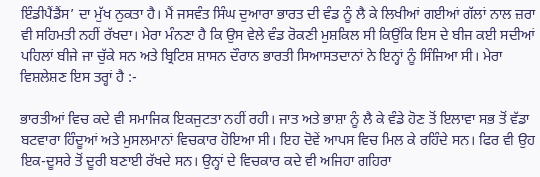ਇੰਡੀਪੈਂਡੈਂਸ’ ਦਾ ਮੁੱਖ ਨੁਕਤਾ ਹੈ। ਮੈਂ ਜਸਵੰਤ ਸਿੰਘ ਦੁਆਰਾ ਭਾਰਤ ਦੀ ਵੰਡ ਨੂੰ ਲੈ ਕੇ ਲਿਖੀਆਂ ਗਈਆਂ ਗੱਲਾਂ ਨਾਲ ਜ਼ਰਾ ਵੀ ਸਹਿਮਤੀ ਨਹੀਂ ਰੱਖਦਾ। ਮੇਰਾ ਮੰਨਣਾ ਹੈ ਕਿ ਉਸ ਵੇਲੇ ਵੰਡ ਰੋਕਣੀ ਮੁਸ਼ਕਿਲ ਸੀ ਕਿਉਂਕਿ ਇਸ ਦੇ ਬੀਜ ਕਈ ਸਦੀਆਂ ਪਹਿਲਾਂ ਬੀਜੇ ਜਾ ਚੁੱਕੇ ਸਨ ਅਤੇ ਬ੍ਰਿਟਿਸ਼ ਸ਼ਾਸਨ ਦੌਰਾਨ ਭਾਰਤੀ ਸਿਆਸਤਦਾਨਾਂ ਨੇ ਇਨ੍ਹਾਂ ਨੂੰ ਸਿੰਜਿਆ ਸੀ। ਮੇਰਾ ਵਿਸ਼ਲੇਸ਼ਣ ਇਸ ਤਰ੍ਹਾਂ ਹੈ :-

ਭਾਰਤੀਆਂ ਵਿਚ ਕਦੇ ਵੀ ਸਮਾਜਿਕ ਇਕਜੁਟਤਾ ਨਹੀਂ ਰਹੀ। ਜਾਤ ਅਤੇ ਭਾਸ਼ਾ ਨੂੰ ਲੈ ਕੇ ਵੰਡੇ ਹੋਣ ਤੋਂ ਇਲਾਵਾ ਸਭ ਤੋਂ ਵੱਡਾ ਬਟਵਾਰਾ ਹਿੰਦੂਆਂ ਅਤੇ ਮੁਸਲਮਾਨਾਂ ਵਿਚਕਾਰ ਹੋਇਆ ਸੀ। ਇਹ ਦੋਵੇਂ ਆਪਸ ਵਿਚ ਮਿਲ ਕੇ ਰਹਿੰਦੇ ਸਨ। ਫਿਰ ਵੀ ਉਹ ਇਕ-ਦੂਸਰੇ ਤੋਂ ਦੂਰੀ ਬਣਾਈ ਰੱਖਦੇ ਸਨ। ਉਨ੍ਹਾਂ ਦੇ ਵਿਚਕਾਰ ਕਦੇ ਵੀ ਅਜਿਹਾ ਗਹਿਰਾ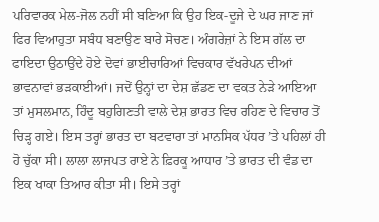ਪਰਿਵਾਰਕ ਮੇਲ-ਜੋਲ ਨਹੀਂ ਸੀ ਬਣਿਆ ਕਿ ਉਹ ਇਕ-ਦੂਜੇ ਦੇ ਘਰ ਜਾਣ ਜਾਂ ਫਿਰ ਵਿਆਹੁਤਾ ਸਬੰਧ ਬਣਾਉਣ ਬਾਰੇ ਸੋਚਣ। ਅੰਗਰੇਜ਼ਾਂ ਨੇ ਇਸ ਗੱਲ ਦਾ ਫਾਇਦਾ ਉਠਾਉਂਦੇ ਹੋਏ ਦੋਵਾਂ ਭਾਈਚਾਰਿਆਂ ਵਿਚਕਾਰ ਵੱਖਰੇਪਨ ਦੀਆਂ ਭਾਵਨਾਵਾਂ ਭੜਕਾਈਆਂ। ਜਦੋਂ ਉਨ੍ਹਾਂ ਦਾ ਦੇਸ਼ ਛੱਡਣ ਦਾ ਵਕਤ ਨੇੜੇ ਆਇਆ ਤਾਂ ਮੁਸਲਮਾਨ, ਹਿੰਦੂ ਬਹੁਗਿਣਤੀ ਵਾਲੇ ਦੇਸ਼ ਭਾਰਤ ਵਿਚ ਰਹਿਣ ਦੇ ਵਿਚਾਰ ਤੋਂ ਚਿੜ੍ਹ ਗਏ। ਇਸ ਤਰ੍ਹਾਂ ਭਾਰਤ ਦਾ ਬਟਵਾਰਾ ਤਾਂ ਮਾਨਸਿਕ ਪੱਧਰ ’ਤੇ ਪਹਿਲਾਂ ਹੀ ਹੋ ਚੁੱਕਾ ਸੀ। ਲਾਲਾ ਲਾਜਪਤ ਰਾਏ ਨੇ ਫ਼ਿਰਕੂ ਆਧਾਰ ’ਤੇ ਭਾਰਤ ਦੀ ਵੰਡ ਦਾ ਇਕ ਖਾਕਾ ਤਿਆਰ ਕੀਤਾ ਸੀ। ਇਸੇ ਤਰ੍ਹਾਂ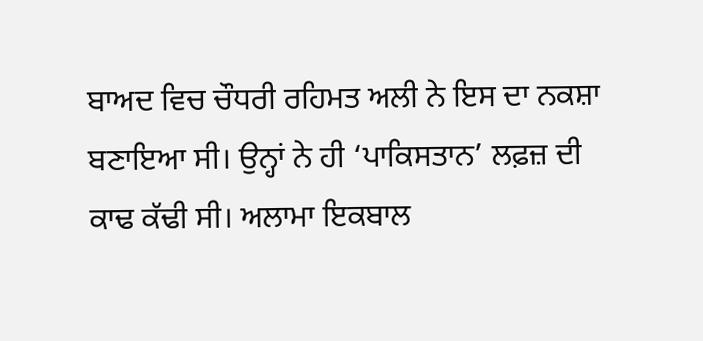ਬਾਅਦ ਵਿਚ ਚੌਧਰੀ ਰਹਿਮਤ ਅਲੀ ਨੇ ਇਸ ਦਾ ਨਕਸ਼ਾ ਬਣਾਇਆ ਸੀ। ਉਨ੍ਹਾਂ ਨੇ ਹੀ ‘ਪਾਕਿਸਤਾਨ’ ਲਫ਼ਜ਼ ਦੀ ਕਾਢ ਕੱਢੀ ਸੀ। ਅਲਾਮਾ ਇਕਬਾਲ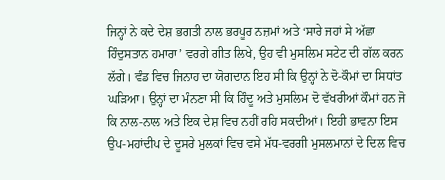ਜਿਨ੍ਹਾਂ ਨੇ ਕਦੇ ਦੇਸ਼ ਭਗਤੀ ਨਾਲ ਭਰਪੂਰ ਨਜ਼ਮਾਂ ਅਤੇ ‘ਸਾਰੇ ਜਹਾਂ ਸੇ ਅੱਛਾ ਹਿੰਦੁਸਤਾਨ ਹਮਾਰਾ’ ਵਰਗੇ ਗੀਤ ਲਿਖੇ, ਉਹ ਵੀ ਮੁਸਲਿਮ ਸਟੇਟ ਦੀ ਗੱਲ ਕਰਨ ਲੱਗੇ। ਵੰਡ ਵਿਚ ਜਿਨਾਹ ਦਾ ਯੋਗਦਾਨ ਇਹ ਸੀ ਕਿ ਉਨ੍ਹਾਂ ਨੇ ਦੋ-ਕੌਮਾਂ ਦਾ ਸਿਧਾਂਤ ਘੜਿਆ। ਉਨ੍ਹਾਂ ਦਾ ਮੰਨਣਾ ਸੀ ਕਿ ਹਿੰਦੂ ਅਤੇ ਮੁਸਲਿਮ ਦੋ ਵੱਖਰੀਆਂ ਕੌਮਾਂ ਹਨ ਜੋ ਕਿ ਨਾਲ-ਨਾਲ ਅਤੇ ਇਕ ਦੇਸ਼ ਵਿਚ ਨਹੀਂ ਰਹਿ ਸਕਦੀਆਂ। ਇਹੀ ਭਾਵਨਾ ਇਸ ਉਪ-ਮਹਾਂਦੀਪ ਦੇ ਦੂਸਰੇ ਮੁਲਕਾਂ ਵਿਚ ਵਸੇ ਮੱਧ-ਵਰਗੀ ਮੁਸਲਮਾਨਾਂ ਦੇ ਦਿਲ ਵਿਚ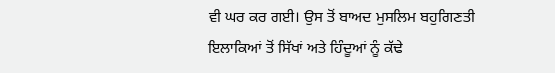ਵੀ ਘਰ ਕਰ ਗਈ। ਉਸ ਤੋਂ ਬਾਅਦ ਮੁਸਲਿਮ ਬਹੁਗਿਣਤੀ ਇਲਾਕਿਆਂ ਤੋਂ ਸਿੱਖਾਂ ਅਤੇ ਹਿੰਦੂਆਂ ਨੂੰ ਕੱਢੇ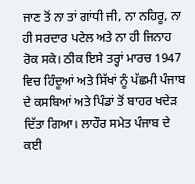ਜਾਣ ਤੋਂ ਨਾ ਤਾਂ ਗਾਂਧੀ ਜੀ, ਨਾ ਨਹਿਰੂ, ਨਾ ਹੀ ਸਰਦਾਰ ਪਟੇਲ ਅਤੇ ਨਾ ਹੀ ਜਿਨਾਹ ਰੋਕ ਸਕੇ। ਠੀਕ ਇਸੇ ਤਰ੍ਹਾਂ ਮਾਰਚ 1947 ਵਿਚ ਹਿੰਦੂਆਂ ਅਤੇ ਸਿੱਖਾਂ ਨੂੰ ਪੱਛਮੀ ਪੰਜਾਬ ਦੇ ਕਸਬਿਆਂ ਅਤੇ ਪਿੰਡਾਂ ਤੋਂ ਬਾਹਰ ਖਦੇੜ ਦਿੱਤਾ ਗਿਆ। ਲਾਹੌਰ ਸਮੇਤ ਪੰਜਾਬ ਦੇ ਕਈ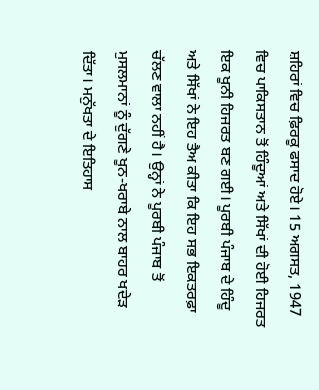ਸ਼ਹਿਰਾਂ ਵਿਚ ਫ਼ਿਰਕੂ ਫਸਾਦ ਹੋਏ। 15 ਅਗਸਤ, 1947 ਵਿਚ ਪਾਕਿਸਤਾਨ ਤੋਂ ਹਿੰਦੂਆਂ ਅਤੇ ਸਿੱਖਾਂ ਦੀ ਹੋਈ ਹਿਜਰਤ ਇਕ ਖੂਨੀ ਹਿਜਰਤ ਬਣ ਗਈ। ਪੂਰਬੀ ਪੰਜਾਬ ਦੇ ਹਿੰਦੂ ਅਤੇ ਸਿੱਖਾਂ ਨੇ ਇਹ ਤੈਅ ਕੀਤਾ ਕਿ ਇਹ ਸਭ ਇਕਤਰਫ਼ਾ ਚੱਲਣ ਵਾਲਾ ਨਹੀਂ ਹੈ। ਉਨ੍ਹਾਂ ਨੇ ਪੂਰਬੀ ਪੰਜਾਬ ਤੋਂ ਮੁਸਲਮਾਨਾਂ ਨੂੰ ਦੁੱਗਣੇ ਖੂਨ-ਖਰਾਬੇ ਨਾਲ ਬਾਹਰ ਖਦੇੜ ਦਿੱਤਾ। ਮਨੁੱਖਤਾ ਦੇ ਇਤਿਹਾਸ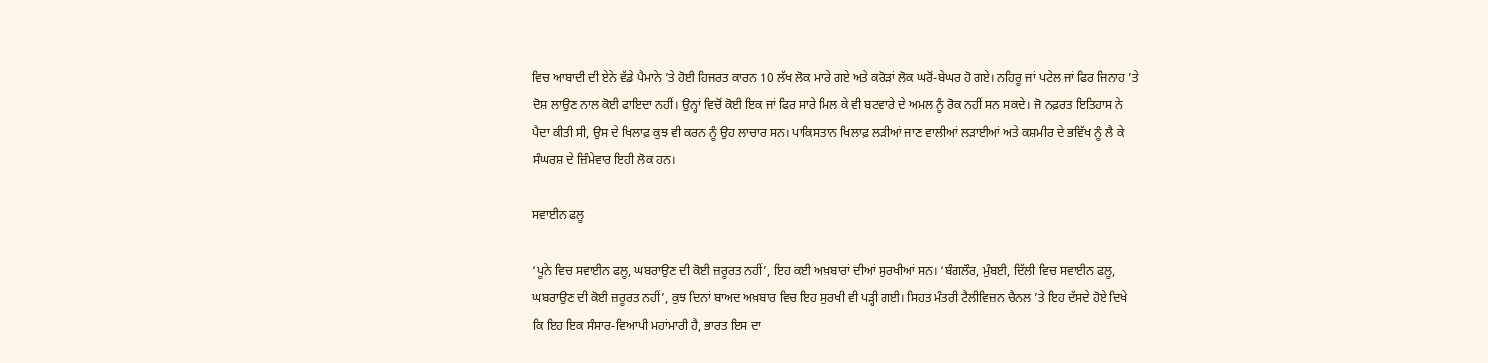ਵਿਚ ਆਬਾਦੀ ਦੀ ਏਨੇ ਵੱਡੇ ਪੈਮਾਨੇ ’ਤੇ ਹੋਈ ਹਿਜਰਤ ਕਾਰਨ 10 ਲੱਖ ਲੋਕ ਮਾਰੇ ਗਏ ਅਤੇ ਕਰੋੜਾਂ ਲੋਕ ਘਰੋਂ-ਬੇਘਰ ਹੋ ਗਏ। ਨਹਿਰੂ ਜਾਂ ਪਟੇਲ ਜਾਂ ਫਿਰ ਜਿਨਾਹ ’ਤੇ ਦੋਸ਼ ਲਾਉਣ ਨਾਲ ਕੋਈ ਫਾਇਦਾ ਨਹੀਂ। ਉਨ੍ਹਾਂ ਵਿਚੋਂ ਕੋਈ ਇਕ ਜਾਂ ਫਿਰ ਸਾਰੇ ਮਿਲ ਕੇ ਵੀ ਬਟਵਾਰੇ ਦੇ ਅਮਲ ਨੂੰ ਰੋਕ ਨਹੀਂ ਸਨ ਸਕਦੇ। ਜੋ ਨਫ਼ਰਤ ਇਤਿਹਾਸ ਨੇ ਪੈਦਾ ਕੀਤੀ ਸੀ, ਉਸ ਦੇ ਖਿਲਾਫ਼ ਕੁਝ ਵੀ ਕਰਨ ਨੂੰ ਉਹ ਲਾਚਾਰ ਸਨ। ਪਾਕਿਸਤਾਨ ਖਿਲਾਫ਼ ਲੜੀਆਂ ਜਾਣ ਵਾਲੀਆਂ ਲੜਾਈਆਂ ਅਤੇ ਕਸ਼ਮੀਰ ਦੇ ਭਵਿੱਖ ਨੂੰ ਲੈ ਕੇ ਸੰਘਰਸ਼ ਦੇ ਜ਼ਿੰਮੇਵਾਰ ਇਹੀ ਲੋਕ ਹਨ।

ਸਵਾਈਨ ਫਲੂ

‘ਪੂਨੇ ਵਿਚ ਸਵਾਈਨ ਫਲੂ, ਘਬਰਾਉਣ ਦੀ ਕੋਈ ਜ਼ਰੂਰਤ ਨਹੀਂ’, ਇਹ ਕਈ ਅਖ਼ਬਾਰਾਂ ਦੀਆਂ ਸੁਰਖੀਆਂ ਸਨ। ‘ਬੰਗਲੌਰ, ਮੁੰਬਈ, ਦਿੱਲੀ ਵਿਚ ਸਵਾਈਨ ਫਲੂ, ਘਬਰਾਉਣ ਦੀ ਕੋਈ ਜ਼ਰੂਰਤ ਨਹੀਂ’, ਕੁਝ ਦਿਨਾਂ ਬਾਅਦ ਅਖ਼ਬਾਰ ਵਿਚ ਇਹ ਸੁਰਖੀ ਵੀ ਪੜ੍ਹੀ ਗਈ। ਸਿਹਤ ਮੰਤਰੀ ਟੈਲੀਵਿਜ਼ਨ ਚੈਨਲ ’ਤੇ ਇਹ ਦੱਸਦੇ ਹੋਏ ਦਿਖੇ ਕਿ ਇਹ ਇਕ ਸੰਸਾਰ-ਵਿਆਪੀ ਮਹਾਂਮਾਰੀ ਹੈ, ਭਾਰਤ ਇਸ ਦਾ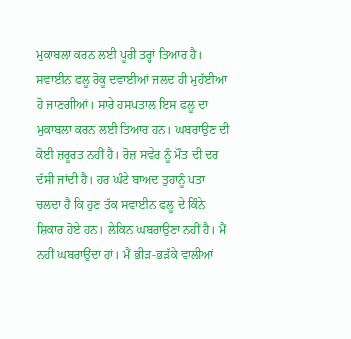ਮੁਕਾਬਲਾ ਕਰਨ ਲਈ ਪੂਰੀ ਤਰ੍ਹਾਂ ਤਿਆਰ ਹੈ। ਸਵਾਈਨ ਫਲੂ ਰੋਕੂ ਦਵਾਈਆਂ ਜਲਦ ਹੀ ਮੁਹੱਈਆ ਹੋ ਜਾਣਗੀਆਂ। ਸਾਰੇ ਹਸਪਤਾਲ ਇਸ ਫਲੂ ਦਾ ਮੁਕਾਬਲਾ ਕਰਨ ਲਈ ਤਿਆਰ ਹਨ। ਘਬਰਾਉਣ ਦੀ ਕੋਈ ਜ਼ਰੂਰਤ ਨਹੀਂ ਹੈ। ਰੋਜ਼ ਸਵੇਰ ਨੂੰ ਮੌਤ ਦੀ ਦਰ ਦੱਸੀ ਜਾਂਦੀ ਹੈ। ਹਰ ਘੰਟੇ ਬਾਅਦ ਤੁਹਾਨੂੰ ਪਤਾ ਚਲਦਾ ਹੈ ਕਿ ਹੁਣ ਤੱਕ ਸਵਾਈਨ ਫਲੂ ਦੇ ਕਿੰਨੇ ਸ਼ਿਕਾਰ ਹੋਏ ਹਨ। ਲੇਕਿਨ ਘਬਰਾਉਣਾ ਨਹੀਂ ਹੈ। ਮੈਂ ਨਹੀਂ ਘਬਰਾਉਂਦਾ ਹਾਂ। ਮੈਂ ਭੀੜ-ਭੜੱਕੇ ਵਾਲੀਆਂ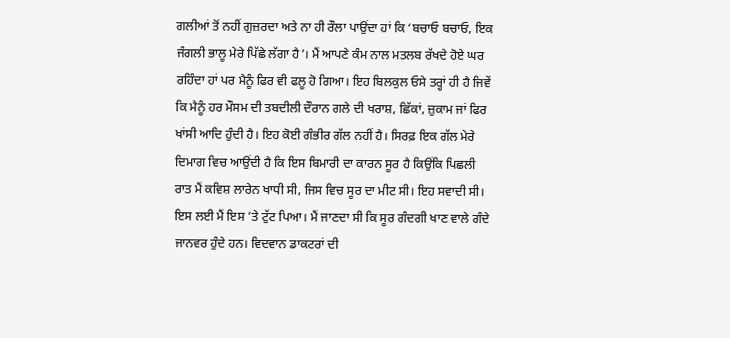ਗਲੀਆਂ ਤੋਂ ਨਹੀਂ ਗੁਜ਼ਰਦਾ ਅਤੇ ਨਾ ਹੀ ਰੌਲਾ ਪਾਉਂਦਾ ਹਾਂ ਕਿ ‘ਬਚਾਓ ਬਚਾਓ, ਇਕ ਜੰਗਲੀ ਭਾਲੂ ਮੇਰੇ ਪਿੱਛੇ ਲੱਗਾ ਹੈ’। ਮੈਂ ਆਪਣੇ ਕੰਮ ਨਾਲ ਮਤਲਬ ਰੱਖਦੇ ਹੋਏ ਘਰ ਰਹਿੰਦਾ ਹਾਂ ਪਰ ਮੈਨੂੰ ਫਿਰ ਵੀ ਫਲੂ ਹੋ ਗਿਆ। ਇਹ ਬਿਲਕੁਲ ਓਸੇ ਤਰ੍ਹਾਂ ਹੀ ਹੈ ਜਿਵੇਂ ਕਿ ਮੈਨੂੰ ਹਰ ਮੌਸਮ ਦੀ ਤਬਦੀਲੀ ਦੌਰਾਨ ਗਲੇ ਦੀ ਖਰਾਸ਼, ਛਿੱਕਾਂ, ਜ਼ੁਕਾਮ ਜਾਂ ਫਿਰ ਖਾਂਸੀ ਆਦਿ ਹੁੰਦੀ ਹੈ। ਇਹ ਕੋਈ ਗੰਭੀਰ ਗੱਲ ਨਹੀਂ ਹੈ। ਸਿਰਫ਼ ਇਕ ਗੱਲ ਮੇਰੇ ਦਿਮਾਗ ਵਿਚ ਆਉਂਦੀ ਹੈ ਕਿ ਇਸ ਬਿਮਾਰੀ ਦਾ ਕਾਰਨ ਸੂਰ ਹੈ ਕਿਉਂਕਿ ਪਿਛਲੀ ਰਾਤ ਮੈਂ ਕਵਿਸ਼ ਲਾਰੇਨ ਖਾਧੀ ਸੀ, ਜਿਸ ਵਿਚ ਸੂਰ ਦਾ ਮੀਟ ਸੀ। ਇਹ ਸਵਾਦੀ ਸੀ। ਇਸ ਲਈ ਮੈਂ ਇਸ ’ਤੇ ਟੁੱਟ ਪਿਆ। ਮੈਂ ਜਾਣਦਾ ਸੀ ਕਿ ਸੂਰ ਗੰਦਗੀ ਖਾਣ ਵਾਲੇ ਗੰਦੇ ਜਾਨਵਰ ਹੁੰਦੇ ਹਨ। ਵਿਦਵਾਨ ਡਾਕਟਰਾਂ ਦੀ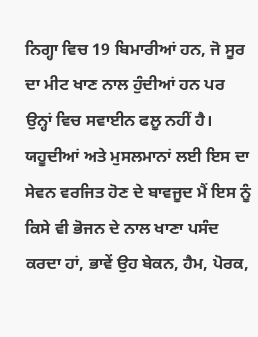ਨਿਗ੍ਹਾ ਵਿਚ 19 ਬਿਮਾਰੀਆਂ ਹਨ, ਜੋ ਸੂਰ ਦਾ ਮੀਟ ਖਾਣ ਨਾਲ ਹੁੰਦੀਆਂ ਹਨ ਪਰ ਉਨ੍ਹਾਂ ਵਿਚ ਸਵਾਈਨ ਫਲੂ ਨਹੀਂ ਹੈ। ਯਹੂਦੀਆਂ ਅਤੇ ਮੁਸਲਮਾਨਾਂ ਲਈ ਇਸ ਦਾ ਸੇਵਨ ਵਰਜਿਤ ਹੋਣ ਦੇ ਬਾਵਜੂਦ ਮੈਂ ਇਸ ਨੂੰ ਕਿਸੇ ਵੀ ਭੋਜਨ ਦੇ ਨਾਲ ਖਾਣਾ ਪਸੰਦ ਕਰਦਾ ਹਾਂ, ਭਾਵੇਂ ਉਹ ਬੇਕਨ, ਹੈਮ, ਪੋਰਕ,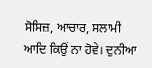ਸੋਸਿਜ਼, ਆਚਾਰ, ਸਲਾਮੀ ਆਦਿ ਕਿਉਂ ਨਾ ਹੋਵੇ। ਦੁਨੀਆ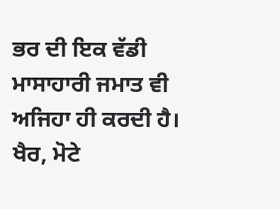ਭਰ ਦੀ ਇਕ ਵੱਡੀ ਮਾਸਾਹਾਰੀ ਜਮਾਤ ਵੀ ਅਜਿਹਾ ਹੀ ਕਰਦੀ ਹੈ। ਖੈਰ, ਮੋਟੇ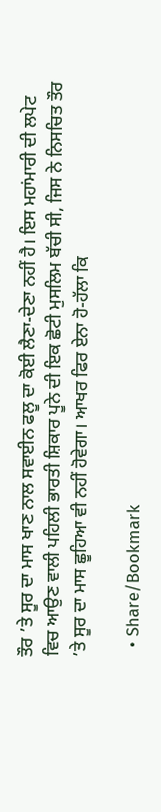ਤੌਰ ’ਤੇ ਸੂਰ ਦਾ ਮਾਸ ਖਾਣ ਨਾਲ ਸਵਾਈਨ ਫਲੂ ਦਾ ਕੋਈ ਲੈਣਾ-ਦੇਣਾ ਨਹੀਂ ਹੈ। ਇਸ ਮਹਾਂਮਾਰੀ ਦੀ ਲਪੇਟ ਵਿਚ ਆਉਣ ਵਾਲੀ ਪਹਿਲੀ ਭਾਰਤੀ ਸ਼ਿਕਾਰ ਪੂਨੇ ਦੀ ਇਕ ਛੋਟੀ ਮੁਸਲਿਮ ਬੱਚੀ ਸੀ, ਜਿਸ ਨੇ ਨਿਸਚਿਤ ਤੌਰ ’ਤੇ ਸੂਰ ਦਾ ਮਾਸ ਛੂਹਿਆ ਵੀ ਨਹੀਂ ਹੋਵੇਗਾ। ਆਖਰ ਫਿਰ ਏਨਾ ਹੋ-ਹੱਲਾ ਕਿ

  • Share/Bookmark